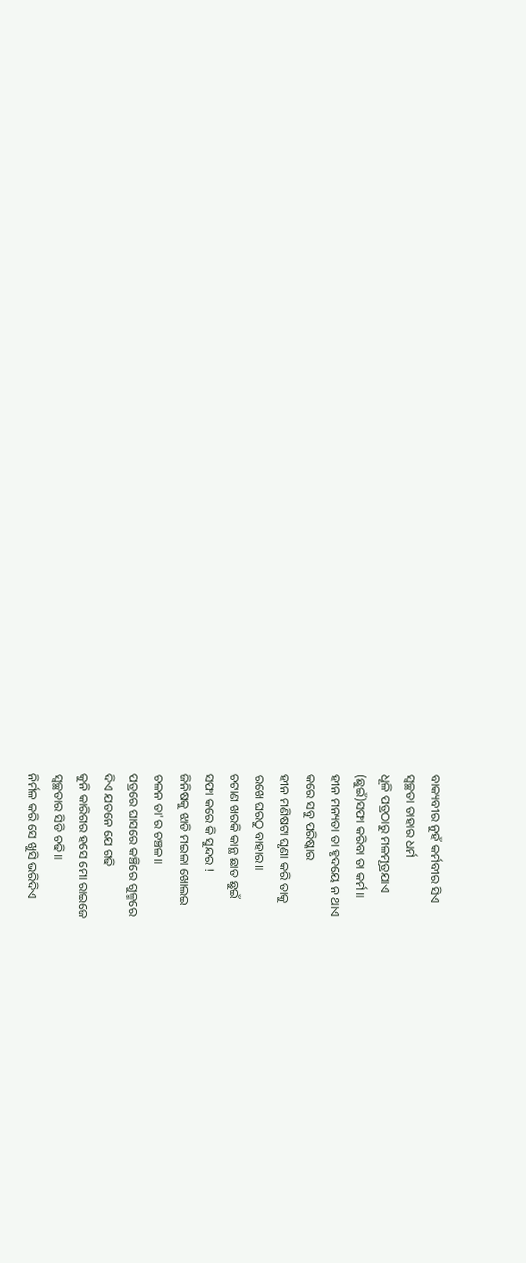ବାକ୍ୟବୀର ନୁହଁ କର୍ମବୀର ସିଏ
ସ୍ୱଚ୍ଛତା ତାହାର ଧର୍ମ
ଧୂଳି ପତ୍ରଠାରୁ ମଳମୂତ୍ରଯାଏ
(ଛୁଇଁ)ସଫା କରିବା ତା କର୍ମ॥
ହୀନ ମନ୍ୟତା ତା ହୃଦୟେ ନ ଥାଏ
କରେ ସବୁ ପରିଷ୍କାର
ହୀନ ମଣିଷଟା ଘୃଣା କରି ତାକୁ
ରଖେ ଘରଠୁ ବାହାର॥
ଚଟାଣ ଖରକି କାନ୍ଥ ଛାତ ଛୁଇଁ
ସଫା କରେ କି ସୁନ୍ଦର !
ଜିନିଷକୁ ଝାଡି ମଇଳା ଖୋଲଇ
ଚଳନ ତା'ର ଚଞ୍ଚଳ॥
ପତ୍ରରେ ଘାସରେ କଞ୍ଚିରେ ଗୁଳ୍ମରେ
ଦିଏ ଯତନେ ଯେ ଗଢି
କୁନି କାରିଗର ହସେ ମୋ ରାଇଜେ
ସ୍ୱଚ୍ଛତାର ସିଡି ଚଢି॥
ନିର୍ମଳ କରି ସେ ଖୁସି ଭରିଦିଏ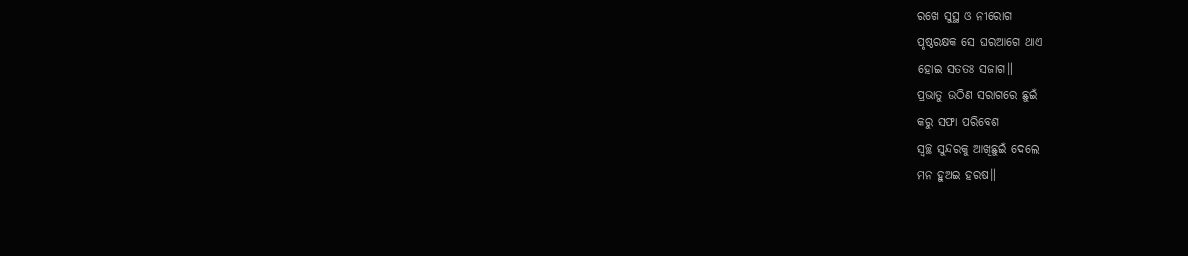ରଖେ ସୁସ୍ଥ ଓ ନୀରୋଗ
ପୃଷ୍ଠରକ୍ଷକ ସେ ଘରଆଗେ ଥାଏ
ହୋଇ ସତତଃ ସଜାଗ॥
ପ୍ରଭାତୁ ଉଠିଣ ସରାଗରେ ଛୁଇଁ
କରୁ ସଫା ପରିବେଶ
ସ୍ୱଚ୍ଛ ସୁନ୍ଦରକୁ ଆଖିଛୁଇଁ ଦେଲେ
ମନ ହୁଅଇ ହରଷ॥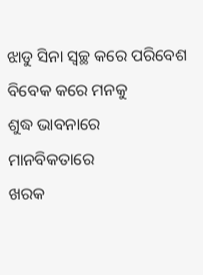ଝାଡୁ ସିନା ସ୍ୱଚ୍ଛ କରେ ପରିବେଶ
ବିବେକ କରେ ମନକୁ
ଶୁଦ୍ଧ ଭାବନାରେ ମାନବିକତାରେ
ଖରକ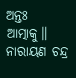ଅନ୍ତଃ ଆତ୍ମାକୁ॥
ନାରାୟଣ ଚନ୍ଦ୍ର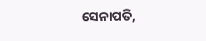ସେନାପତି,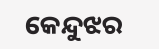କେନ୍ଦୁଝର